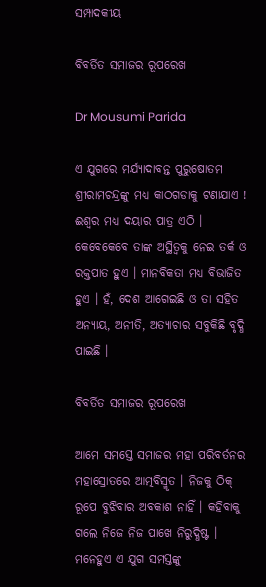ସମ୍ପାଦକୀୟ

ବିବର୍ତିତ ସମାଜର ରୂପରେଖ

Dr Mousumi Parida

ଏ ଯୁଗରେ ମର୍ଯ୍ୟାଦାବନ୍ତ ପୁରୁଷୋତମ ଶ୍ରୀରାମଚନ୍ଦ୍ରଙ୍କୁ ମଧ୍ୟ କାଠଗଡାକୁ ଟଣାଯାଏ ! ଈଶ୍ୱର ମଧ୍ୟ ଦୟାର ପାତ୍ର ଏଠି । କେବେକେବେ ତାଙ୍କ ଅସ୍ଥିତ୍ୱକୁ ନେଇ ତର୍କ ଓ ରକ୍ତପାତ ହୁଏ । ମାନବିକତା ମଧ୍ୟ ବିଭାଜିତ ହୁଏ । ହଁ, ଦେଶ ଆଗେଇଛି ଓ ତା ସହିତ ଅନ୍ୟାୟ, ଅନୀତି, ଅତ୍ୟାଚାର ସବୁକିଛି ବୃଦ୍ଧି ପାଇଛି ।

ବିବର୍ତିତ ସମାଜର ରୂପରେଖ

ଆମେ ସମସ୍ତେ ସମାଜର ମହା ପରିବର୍ତନର ମହାସ୍ରୋତରେ ଆତ୍ମବିସ୍ମୃତ । ନିଜକୁ ଠିକ୍ ରୂପେ ବୁଝିବାର ଅବକାଶ ନାହିଁ । କହିବାକୁ ଗଲେ ନିଜେ ନିଜ ପାଖେ ନିରୁଦ୍ଧିଷ୍ଟ । ମନେହୁଏ ଏ ଯୁଗ ସମସ୍ତଙ୍କୁ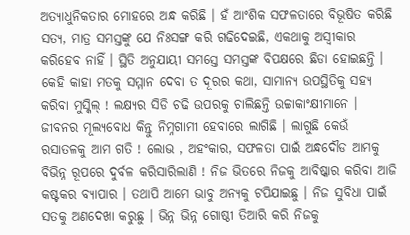ଅତ୍ୟାଧୁନିକତାର ମୋହରେ ଅନ୍ଧ କରିଛି । ହଁ ଆଂଶିକ ସଫଳତାରେ ବିଭୂଷିତ କରିଛି ସତ୍ୟ, ମାତ୍ର ସମସ୍ତଙ୍କୁ ଯେ ନିଃସଙ୍ଗ କରି ଗଢିଦେଇଛି, ଏକଥାକୁ ଅସ୍ୱୀକାର କରିହେବ ନାହିଁ । ସ୍ଥିତି ଅନୁଯାୟୀ ସମସ୍ତେ ସମସ୍ତଙ୍କ ବିପକ୍ଷରେ ଛିଡା ହୋଇଛନ୍ତି । କେହି କାହା ମତକୁ ସମ୍ମାନ ଦେବା ତ ଦୂରର କଥା, ସାମାନ୍ୟ ଉପସ୍ଥିତିକୁ ସହ୍ୟ କରିବା ମୁସ୍କିଲ୍ ! ଲକ୍ଷ୍ୟର ସିଡି ଚଢି ଉପରକୁ ଚାଲିଛନ୍ତି ଉଚ୍ଚାକାଂକ୍ଷୀମାନେ । ଜୀବନର ମୂଲ୍ୟବୋଧ କିନ୍ତୁ ନିମ୍ନଗାମୀ ହେବାରେ ଲାଗିଛି । ଲାଗୁଛି କେଉଁ ରସାତଳକୁ ଆମ ଗତି ! ଲୋଭ , ଅହଂକାର, ସଫଳତା ପାଇଁ ଅନ୍ଧଦୌଡ ଆମକୁ ବିଭିନ୍ନ ରୂପରେ ଦୁର୍ବଳ କରିସାରିଲାଣି ! ନିଜ ଭିତରେ ନିଜକୁ ଆବିଷ୍କାର କରିବା ଆଜି କଷ୍ଟକର ବ୍ୟାପାର । ତଥାପି ଆମେ ଭାବୁ ଅନ୍ୟକୁ ଟପିଯାଇଛୁ । ନିଜ ସୁବିଧା ପାଇଁ ସତକୁ ଅଣଦେଖା କରୁଛୁ । ଭିନ୍ନ ଭିନ୍ନ ଗୋଷ୍ଠୀ ତିଆରି କରି ନିଜକୁ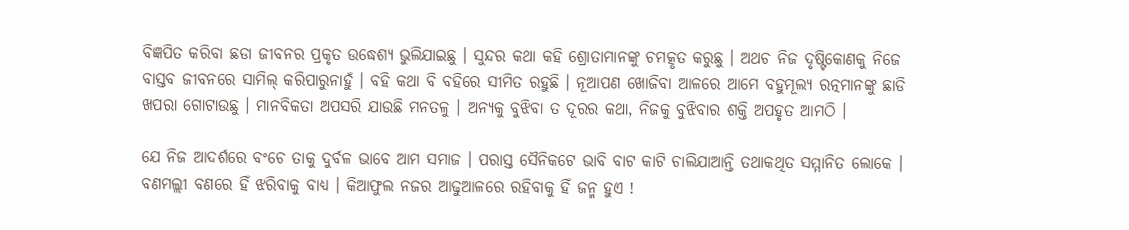ବିଜ୍ଞପିତ କରିବା ଛଡା ଜୀବନର ପ୍ରକୃତ ଉଦ୍ଧେଶ୍ୟ ଭୁଲିଯାଇଛୁ । ସୁନ୍ଦର କଥା କହି ଶ୍ରୋତାମାନଙ୍କୁ ଚମତ୍କୃତ କରୁଛୁ । ଅଥଚ ନିଜ ଦୃଷ୍ଟିକୋଣକୁ ନିଜେ ବାସ୍ତବ ଜୀବନରେ ସାମିଲ୍ କରିପାରୁନାହୁଁ । ବହି କଥା ବି ବହିରେ ସୀମିତ ରହୁଛି । ନୂଆପଣ ଖୋଜିବା ଆଳରେ ଆମେ ବହୁମୂଲ୍ୟ ରତ୍ନମାନଙ୍କୁ ଛାଡି ଖପରା ଗୋଟାଉଛୁ । ମାନବିକତା ଅପସରି ଯାଉଛି ମନତଳୁ । ଅନ୍ୟକୁ ବୁଝିବା ତ ଦୂରର କଥା, ନିଜକୁ ବୁଝିବାର ଶକ୍ତି ଅପହୃତ ଆମଠି ।

ଯେ ନିଜ ଆଦର୍ଶରେ ବଂଚେ ତାକୁ ଦୁର୍ବଳ ଭାବେ ଆମ ସମାଜ । ପରାସ୍ତ ସୈନିକଟେ ଭାବି ବାଟ କାଟି ଚାଲିଯାଆନ୍ତି ତଥାକଥିତ ସମ୍ମାନିତ ଲୋକେ । ବଣମଲ୍ଲୀ ବଣରେ ହିଁ ଝରିବାକୁ ବାଧ୍ୟ । କିଆଫୁଲ ନଜର ଆଢୁଆଳରେ ରହିବାକୁ ହିଁ ଜନ୍ମ ହୁଏ !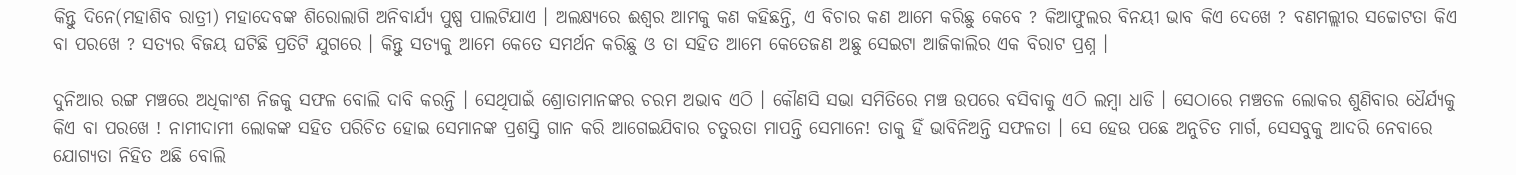କିନ୍ତୁ ଦିନେ(ମହାଶିବ ରାତ୍ରୀ) ମହାଦେବଙ୍କ ଶିରୋଲାଗି ଅନିବାର୍ଯ୍ୟ ପୁଷ୍ପ ପାଲଟିଯାଏ । ଅଲକ୍ଷ୍ୟରେ ଈଶ୍ୱର ଆମକୁ କଣ କହିଛନ୍ତି, ଏ ବିଚାର କଣ ଆମେ କରିଛୁ କେବେ ? କିଆଫୁଲର ବିନୟୀ ଭାବ କିଏ ଦେଖେ ? ବଣମଲ୍ଲୀର ସଚ୍ଚୋଟତା କିଏ ବା ପରଖେ ? ସତ୍ୟର ବିଜୟ ଘଟିଛି ପ୍ରତିଟି ଯୁଗରେ । କିନ୍ତୁ ସତ୍ୟକୁ ଆମେ କେତେ ସମର୍ଥନ କରିଛୁ ଓ ତା ସହିତ ଆମେ କେତେଜଣ ଅଛୁ ସେଇଟା ଆଜିକାଲିର ଏକ ବିରାଟ ପ୍ରଶ୍ନ ।

ଦୁନିଆର ରଙ୍ଗ ମଞ୍ଚରେ ଅଧିକାଂଶ ନିଜକୁ ସଫଳ ବୋଲି ଦାବି କରନ୍ତି । ସେଥିପାଇଁ ଶ୍ରୋତାମାନଙ୍କର ଚରମ ଅଭାବ ଏଠି । କୌଣସି ସଭା ସମିତିରେ ମଞ୍ଚ ଉପରେ ବସିବାକୁ ଏଠି ଲମ୍ବା ଧାଡି । ସେଠାରେ ମଞ୍ଚତଳ ଲୋକର ଶୁଣିବାର ଧୈର୍ଯ୍ୟକୁ କିଏ ବା ପରଖେ ! ନାମୀଦାମୀ ଲୋକଙ୍କ ସହିତ ପରିଚିତ ହୋଇ ସେମାନଙ୍କ ପ୍ରଶସ୍ତି ଗାନ କରି ଆଗେଇଯିବାର ଚତୁରତା ମାପନ୍ତି ସେମାନେ! ତାକୁ ହିଁ ଭାବିନିଅନ୍ତି ସଫଳତା । ସେ ହେଉ ପଛେ ଅନୁଚିତ ମାର୍ଗ, ସେସବୁକୁ ଆଦରି ନେବାରେ ଯୋଗ୍ୟତା ନିହିତ ଅଛି ବୋଲି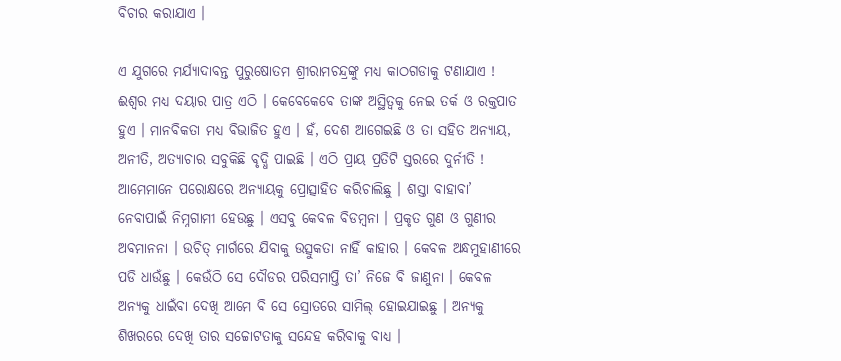ବିଚାର କରାଯାଏ ।

ଏ ଯୁଗରେ ମର୍ଯ୍ୟାଦାବନ୍ତ ପୁରୁଷୋତମ ଶ୍ରୀରାମଚନ୍ଦ୍ରଙ୍କୁ ମଧ୍ୟ କାଠଗଡାକୁ ଟଣାଯାଏ ! ଈଶ୍ୱର ମଧ୍ୟ ଦୟାର ପାତ୍ର ଏଠି । କେବେକେବେ ତାଙ୍କ ଅସ୍ଥିତ୍ୱକୁ ନେଇ ତର୍କ ଓ ରକ୍ତପାତ ହୁଏ । ମାନବିକତା ମଧ୍ୟ ବିଭାଜିତ ହୁଏ । ହଁ, ଦେଶ ଆଗେଇଛି ଓ ତା ସହିତ ଅନ୍ୟାୟ, ଅନୀତି, ଅତ୍ୟାଚାର ସବୁକିଛି ବୃଦ୍ଧି ପାଇଛି । ଏଠି ପ୍ରାୟ ପ୍ରତିଟି ସ୍ତରରେ ଦୁର୍ନୀତି ! ଆମେମାନେ ପରୋକ୍ଷରେ ଅନ୍ୟାୟକୁ ପ୍ରୋତ୍ସାହିତ କରିଚାଲିଛୁ । ଶସ୍ତା ବାହାବା’ ନେବାପାଇଁ ନିମ୍ନଗାମୀ ହେଉଛୁ । ଏସବୁ କେବଳ ବିଡମ୍ବନା । ପ୍ରକୃତ ଗୁଣ ଓ ଗୁଣୀର ଅବମାନନା । ଉଚିତ୍ ମାର୍ଗରେ ଯିବାକୁ ଉତ୍ସୁକତା ନାହିଁ କାହାର । କେବଳ ଅନ୍ଧମୁହାଣୀରେ ପଡି ଧାଉଁଛୁ । କେଉଁଠି ସେ ଦୌଡର ପରିସମାପ୍ତି ତା’ ନିଜେ ବି ଜାଣୁନା । କେବଳ ଅନ୍ୟକୁ ଧାଇଁବା ଦେଖି ଆମେ ବି ସେ ସ୍ରୋତରେ ସାମିଲ୍ ହୋଇଯାଇଛୁ । ଅନ୍ୟକୁ ଶିଖରରେ ଦେଖି ତାର ସଚ୍ଚୋଟତାକୁ ସନ୍ଦେହ କରିବାକୁ ବାଧ୍ୟ ।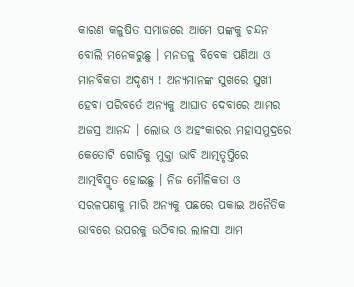କାରଣ କଳୁଷିତ ସମାଜରେ ଆମେ ପଙ୍କକୁ ଚନ୍ଦନ ବୋଲି ମନେକରୁଛୁ । ମନତଳୁ ବିବେକ ପଣିଆ ଓ ମାନବିକତା ଅଦୃଶ୍ୟ ! ଅନ୍ୟମାନଙ୍କ ସୁଖରେ ସୁଖୀ ହେବା ପରିବର୍ତେ ଅନ୍ୟକୁ ଆଘାତ ଦେବାରେ ଆମର ଅଜସ୍ର ଆନନ୍ଦ । ଲୋଭ ଓ ଅହଂକାରର ମହାସମୁଦ୍ରରେ କେତୋଟି ଗୋଡିକୁ ମୁକ୍ତା ଭାବି ଆତ୍ମତୃପ୍ତିରେ ଆତ୍ମବିସ୍ମୃତ ହୋଇଛୁ । ନିଜ ମୌଳିକତା ଓ ସରଳପଣକୁ ମାରି ଅନ୍ୟକୁ ପଛରେ ପକାଇ ଅନୈତିକ ଭାବରେ ଉପରକୁ ଉଠିବାର ଲାଳସା ଆମ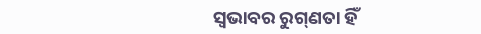ସ୍ୱଭାବର ରୁଗ୍‌ଣତା ହିଁ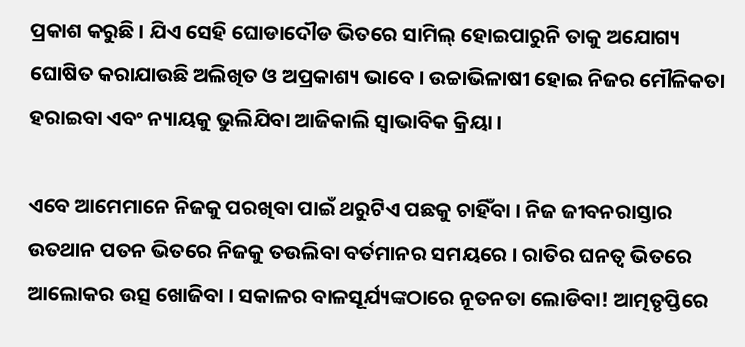ପ୍ରକାଶ କରୁଛି । ଯିଏ ସେହି ଘୋଡାଦୌଡ ଭିତରେ ସାମିଲ୍ ହୋଇପାରୁନି ତାକୁ ଅଯୋଗ୍ୟ ଘୋଷିତ କରାଯାଉଛି ଅଲିଖିତ ଓ ଅପ୍ରକାଶ୍ୟ ଭାବେ । ଉଚ୍ଚାଭିଳାଷୀ ହୋଇ ନିଜର ମୌଳିକତା ହରାଇବା ଏବଂ ନ୍ୟାୟକୁ ଭୁଲିଯିବା ଆଜିକାଲି ସ୍ୱାଭାବିକ କ୍ରିୟା ।

ଏବେ ଆମେମାନେ ନିଜକୁ ପରଖିବା ପାଇଁ ଥରୁଟିଏ ପଛକୁ ଚାହିଁବା । ନିଜ ଜୀବନରାସ୍ତାର ଉତଥାନ ପତନ ଭିତରେ ନିଜକୁ ତଉଲିବା ବର୍ତମାନର ସମୟରେ । ରାତିର ଘନତ୍ୱ ଭିତରେ ଆଲୋକର ଉତ୍ସ ଖୋଜିବା । ସକାଳର ବାଳସୂର୍ଯ୍ୟଙ୍କଠାରେ ନୂତନତା ଲୋଡିବା! ଆତ୍ମତୃପ୍ତିରେ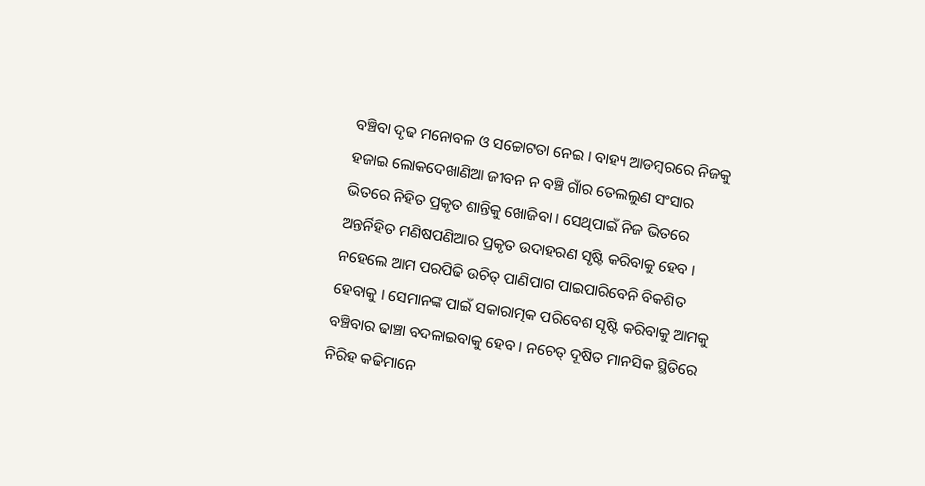ବଞ୍ଚିବା ଦୃଢ ମନୋବଳ ଓ ସଚ୍ଚୋଟତା ନେଇ । ବାହ୍ୟ ଆଡମ୍ବରରେ ନିଜକୁ ହଜାଇ ଲୋକଦେଖାଣିଆ ଜୀବନ ନ ବଞ୍ଚି ଗାଁର ତେଲଲୁଣ ସଂସାର ଭିତରେ ନିହିତ ପ୍ରକୃତ ଶାନ୍ତିକୁ ଖୋଜିବା । ସେଥିପାଇଁ ନିଜ ଭିତରେ ଅନ୍ତର୍ନିହିତ ମଣିଷପଣିଆର ପ୍ରକୃତ ଉଦାହରଣ ସୃଷ୍ଟି କରିବାକୁ ହେବ । ନହେଲେ ଆମ ପରପିଢି ଉଚିତ୍ ପାଣିପାଗ ପାଇପାରିବେନି ବିକଶିତ ହେବାକୁ । ସେମାନଙ୍କ ପାଇଁ ସକାରାତ୍ମକ ପରିବେଶ ସୃଷ୍ଟି କରିବାକୁ ଆମକୁ ବଞ୍ଚିବାର ଢାଞ୍ଚା ବଦଳାଇବାକୁ ହେବ । ନଚେତ୍ ଦୂଷିତ ମାନସିକ ସ୍ଥିତିରେ ନିରିହ କଢିମାନେ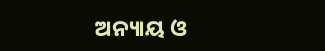ଅନ୍ୟାୟ ଓ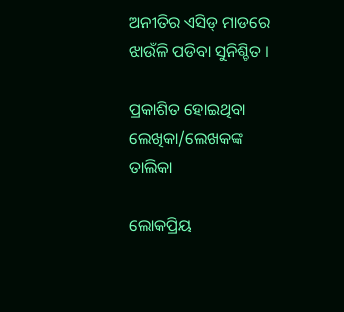ଅନୀତିର ଏସିଡ୍ ମାଡରେ ଝାଉଁଳି ପଡିବା ସୁନିଶ୍ଚିତ ।

ପ୍ରକାଶିତ ହୋଇଥିବା ଲେଖିକା/ଲେଖକଙ୍କ ତାଲିକା

ଲୋକପ୍ରିୟ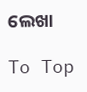ଲେଖା

To Top